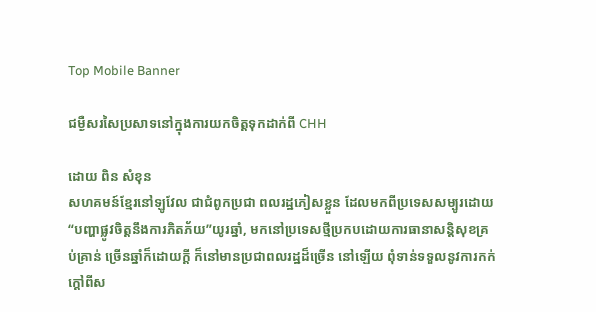Top Mobile Banner

ជម្ងឺសរសៃប្រសាទនៅក្នុងការយកចិត្តទុកដាក់ពី CHH

ដោយ ពិន សំខុន
សហគមន៍ខ្មែរនៅឡូវែល ជាជំពូកប្រជា ពលរដ្ឋភៀសខ្លួន ដែលមកពីប្រទេសសម្បូរដោយ“បញ្ហាផ្លូវចិត្តនឹងការភិតភ័យ”យូរឆ្នាំ, មកនៅប្រទេសថ្មីប្រកបដោយការធានាសន្តិសុខគ្រប់គ្រាន់ ច្រើនឆ្នាំក៏ដោយក្តី ក៏នៅមានប្រជាពលរដ្ឋដ៏ច្រើន នៅឡើយ ពុំទាន់ទទួលនូវការកក់ក្តៅពីស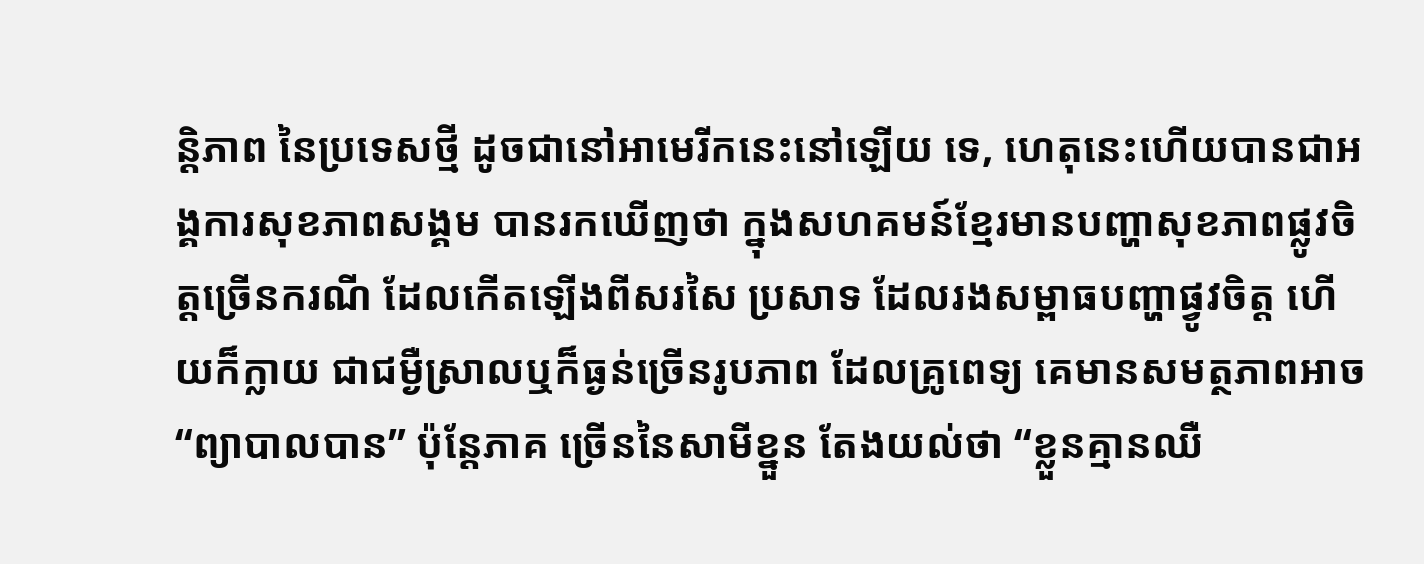ន្តិភាព នៃប្រទេសថ្មី ដូចជានៅអាមេរីកនេះនៅឡើយ ទេ, ហេតុនេះហើយបានជាអង្គការសុខភាពសង្គម បានរកឃើញថា ក្នុងសហគមន៍ខ្មែរមានបញ្ហាសុខភាពផ្លូវចិត្តច្រើនករណី ដែលកើតឡើងពីសរសៃ ប្រសាទ ដែលរងសម្ពាធបញ្ហាផ្វូវចិត្ត ហើយក៏ក្លាយ ជាជម្ងឺស្រាលឬក៏ធ្ងន់ច្រើនរូបភាព ដែលគ្រូពេទ្យ គេមានសមត្ថភាពអាច“ព្យាបាលបាន” ប៉ុន្តែភាគ ច្រើននៃសាមីខ្នួន តែងយល់ថា “ខ្លួនគ្មានឈឺ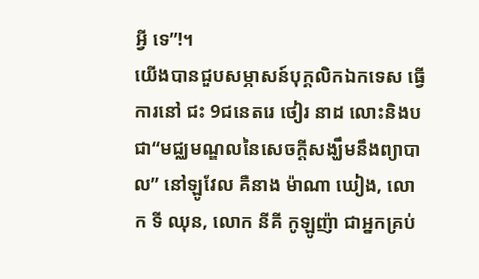អ្វី ទេ”!។
យើងបានជួបសម្ភាសន៍បុក្គលិកឯកទេស ធ្វើ ការនៅ ជះ 9ជនេតរេ ថៀរ នាដ លោះនិងប ជា“មជ្ឈមណ្ឌលនៃសេចក្តីសង្ឃឹមនឹងព្យាបាល” នៅឡូវែល គឺនាង ម៉ាណា ឃៀង, លោក ទី ឈុន, លោក នីគី កូឡូញ៉ា ជាអ្នកគ្រប់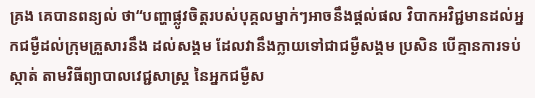គ្រង គេបានពន្យល់ ថា“បញ្ហាផ្លូវចិត្តរបស់បុគ្គលម្នាក់ៗអាចនឹងផ្តល់ផល វិបាកអវិជ្ជមានដល់អ្នកជម្ងឺដល់ក្រុមគ្រួសារនឹង ដល់សង្គម ដែលវានឹងក្លាយទៅជាជម្ងឺសង្គម ប្រសិន បើគ្មានការទប់ស្កាត់ តាមវិធីព្យាបាលវេជ្ជសាស្ត្រ នៃអ្នកជម្ងឺស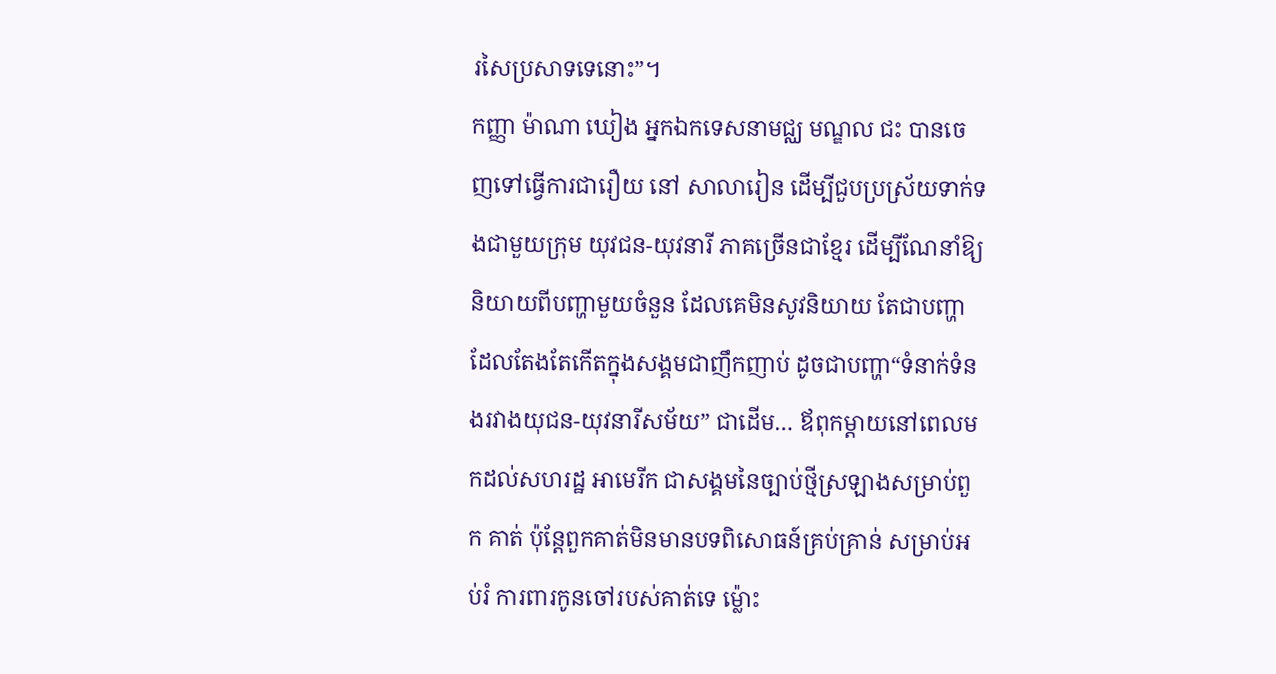រសៃប្រសាទទេនោះ”។
កញ្ញា ម៉ាណា ឃៀង អ្នកឯកទេសនាមជ្ឈ មណ្ឌល ជះ បានចេញទៅធ្វើការជារឿយ នៅ សាលារៀន ដើម្បីជួបប្រស្រ័យទាក់ទងជាមួយក្រុម យុវជន-យុវនារី ភាគច្រើនជាខ្មែរ ដើម្បីណែនាំឱ្យ និយាយពីបញ្ហាមួយចំនួន ដែលគេមិនសូវនិយាយ តែជាបញ្ហាដែលតែងតែកើតក្នុងសង្គមជាញឹកញាប់ ដូចជាបញ្ហា“ទំនាក់ទំនងរវាងយុជន-យុវនារីសម័យ” ជាដើម… ឪពុកម្តាយនៅពេលមកដល់សហរដ្ឋ អាមេរីក ជាសង្គមនៃច្បាប់ថ្មីស្រឡាងសម្រាប់ពួក គាត់ ប៉ុន្តែពួកគាត់មិនមានបទពិសោធន៍គ្រប់គ្រាន់ សម្រាប់អប់រំ ការពារកូនចៅរបស់គាត់ទេ ម៉្លោះ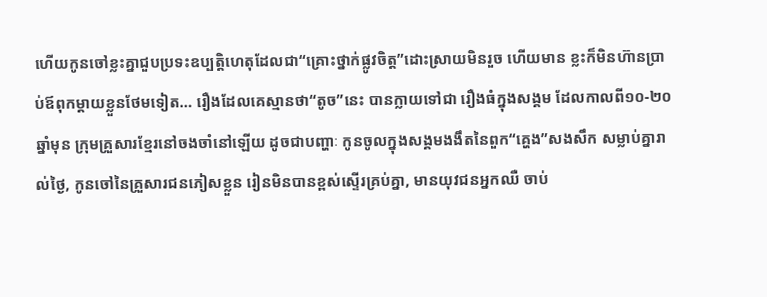ហើយកូនចៅខ្លះគ្នាជួបប្រទះឧប្បត្តិហេតុដែលជា“គ្រោះថ្នាក់ផ្លូវចិត្ត”ដោះស្រាយមិនរួច ហើយមាន ខ្លះក៏មិនហ៊ានប្រាប់ឪពុកម្តាយខ្លួនថែមទៀត… រឿងដែលគេស្មានថា“តូច”នេះ បានក្លាយទៅជា រឿងធំក្នុងសង្គម ដែលកាលពី១០-២០ឆ្នាំមុន ក្រុមគ្រួសារខ្មែរនៅចងចាំនៅឡើយ ដូចជាបញ្ហាៈ កូនចូលក្នុងសង្គមងងឹតនៃពួក“គ្ហេង”សងសឹក សម្លាប់គ្នារាល់ថ្ងៃ, កូនចៅនៃគ្រួសារជនភៀសខ្លួន រៀនមិនបានខ្ពស់ស្ទើរគ្រប់គ្នា, មានយុវជនអ្នកឈឺ ចាប់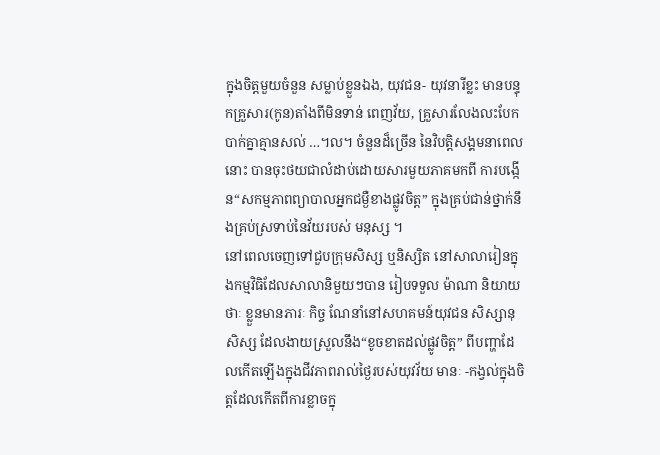ក្នុងចិត្តមួយចំនួន សម្លាប់ខ្លួនឯង, យុវជន- យុវនារីខ្លះ មានបន្ទុកគ្រួសារ(កូន)តាំងពីមិនទាន់ ពេញវ័យ, គ្រួសារលែងលះបែកបាក់គ្នាគ្មានសល់ …។ល។ ចំនួនដ៏ច្រើន នៃវិបត្តិសង្គមនាពេលនោះ បានចុះថយជាលំដាប់ដោយសារមួយភាគមកពី ការបង្កើន“សកម្មភាពព្យាបាលអ្នកជម្ងឺខាងផ្លូវចិត្ត” ក្នុងគ្រប់ជាន់ថ្នាក់នឹងគ្រប់ស្រទាប់នៃវ័យរបស់ មនុស្ស ។
នៅពេលចេញទៅជួបក្រុមសិស្ស ឬនិស្សិត នៅសាលារៀនក្នុងកម្មវិធិដែលសាលានិមួយៗបាន រៀបទទួល ម៉ាណា និយាយថាៈ ខ្លួនមានភារៈ កិច្ច ណែនាំនៅសហគមន៍យុវជន សិស្សានុសិស្ស ដែលងាយស្រួលនឹង“ខូចខាតដល់ផ្លូវចិត្ត” ពីបញ្ហាដែលកើតឡើងក្នុងជីវភាពរាល់ថ្ងៃរបស់យុវវ័យ មានៈ -កង្វល់ក្នុងចិត្តដែលកើតពីការខ្លាចក្នុ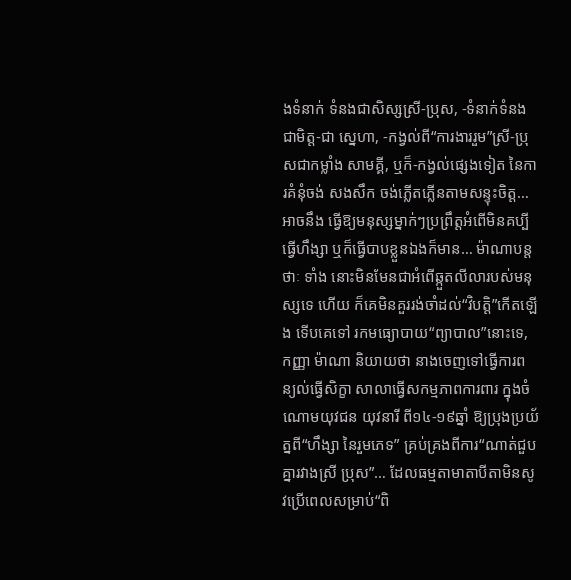ងទំនាក់ ទំនងជាសិស្សស្រី-ប្រុស, -ទំនាក់ទំនងជាមិត្ត-ជា ស្នេហា, -កង្វល់ពី“ការងាររួម”ស្រី-ប្រុសជាកម្លាំង សាមគ្គី, ឬក៏-កង្វល់ផ្សេងទៀត នៃការគំនុំចង់ សងសឹក ចង់ភ្លើតភ្លើនតាមសន្ទុះចិត្ត… អាចនឹង ធ្វើឱ្យមនុស្សម្នាក់ៗប្រព្រឹត្តអំពើមិនគប្បី ធ្វើហឹង្សា ឬក៏ធ្វើបាបខ្លួនឯងក៏មាន… ម៉ាណាបន្តថាៈ ទាំង នោះមិនមែនជាអំពើឆ្កួតលីលារបស់មនុស្សទេ ហើយ ក៏គេមិនគួររង់ចាំដល់“វិបត្តិ”កើតឡើង ទើបគេទៅ រកមធ្យោបាយ“ព្យាបាល”នោះទេ, កញ្ញា ម៉ាណា និយាយថា នាងចេញទៅធ្វើការពន្យល់ធ្វើសិក្ខា សាលាធ្វើសកម្មភាពការពារ ក្នុងចំណោមយុវជន យុវនារី ពី១៤-១៩ឆ្នាំ ឱ្យប្រុងប្រយ័ត្នពី“ហឹង្សា នៃរួមភេទ” គ្រប់គ្រងពីការ“ណាត់ជួបគ្នារវាងស្រី ប្រុស”… ដែលធម្មតាមាតាបីតាមិនសូវប្រើពេលសម្រាប់“ពិ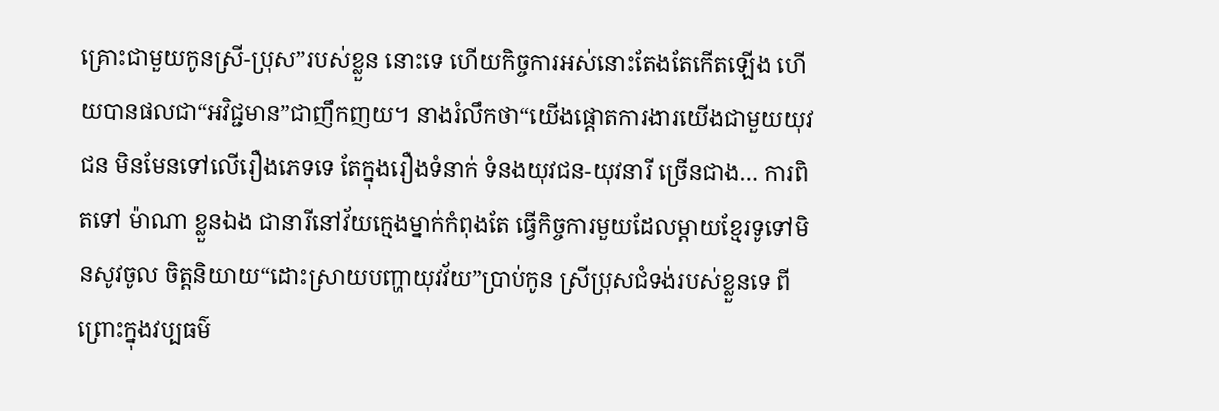គ្រោះជាមួយកូនស្រី-ប្រុស”របស់ខ្លួន នោះទេ ហើយកិច្ចការអស់នោះតែងតែកើតឡើង ហើយបានផលជា“អវិជ្ជមាន”ជាញឹកញយ។ នាងរំលឹកថា“យើងផ្តោតការងារយើងជាមួយយុវជន មិនមែនទៅលើរឿងភេទទេ តែក្នុងរឿងទំនាក់ ទំនងយុវជន-យុវនារី ច្រើនជាង… ការពិតទៅ ម៉ាណា ខ្លួនឯង ជានារីនៅវ័យក្មេងម្នាក់កំពុងតែ ធ្វើកិច្ចការមួយដែលម្តាយខ្មែរទូទៅមិនសូវចូល ចិត្តនិយាយ“ដោះស្រាយបញ្ហាយុវវ័យ”ប្រាប់កូន ស្រីប្រុសជំទង់របស់ខ្លួនទេ ពីព្រោះក្នុងវប្បធម៌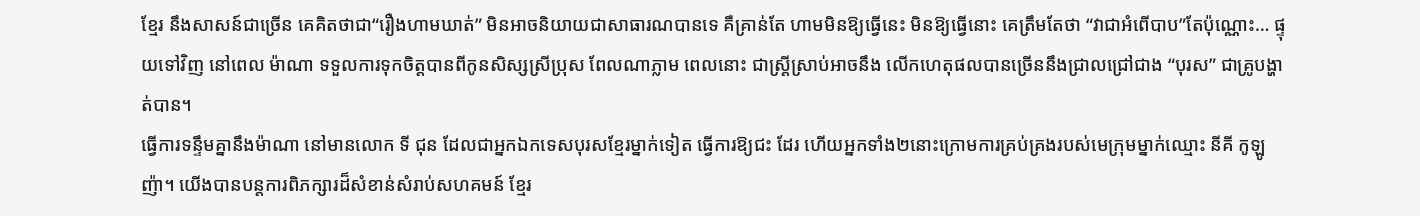ខ្មែរ នឹងសាសន៍ជាច្រើន គេគិតថាជា“រឿងហាមឃាត់” មិនអាចនិយាយជាសាធារណបានទេ គឺគ្រាន់តែ ហាមមិនឱ្យធ្វើនេះ មិនឱ្យធ្វើនោះ គេត្រឹមតែថា “វាជាអំពើបាប”តែប៉ុណ្ណោះ… ផ្ទុយទៅវិញ នៅពេល ម៉ាណា ទទួលការទុកចិត្តបានពីកូនសិស្សស្រីប្រុស ពែលណាភ្លាម ពេលនោះ ជាស្ត្រីស្រាប់អាចនឹង លើកហេតុផលបានច្រើននឹងជ្រាលជ្រៅជាង “បុរស” ជាគ្រូបង្ហាត់បាន។
ធ្វើការទន្ទឹមគ្នានឹងម៉ាណា នៅមានលោក ទី ជុន ដែលជាអ្នកឯកទេសបុរសខ្មែរម្នាក់ទៀត ធ្វើការឱ្យជះ ដែរ ហើយអ្នកទាំង២នោះក្រោមការគ្រប់គ្រងរបស់មេក្រុមម្នាក់ឈ្មោះ នីគី កូឡូញ៉ា។ យើងបានបន្តការពិភក្សារដ៏សំខាន់សំរាប់សហគមន៍ ខ្មែរ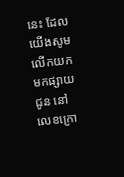នេះ ដែលយើងសូមលើកយកមកផ្សាយជូន នៅលេខក្រោ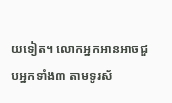យទៀត។ លោកអ្នកអានអាចជួបអ្នកទាំង៣ តាមទូរស័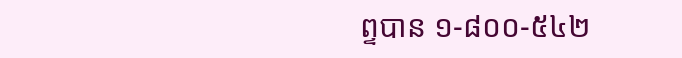ព្ទបាន ១-៨០០-៥៤២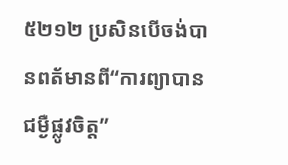៥២១២ ប្រសិនបើចង់បានពត័មានពី“ការព្យាបាន ជម្ងឺផ្លូវចិត្ត”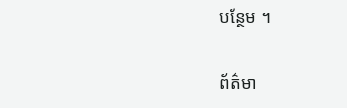បន្ថែម ។

ព័ត៌មា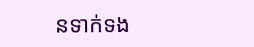នទាក់ទង